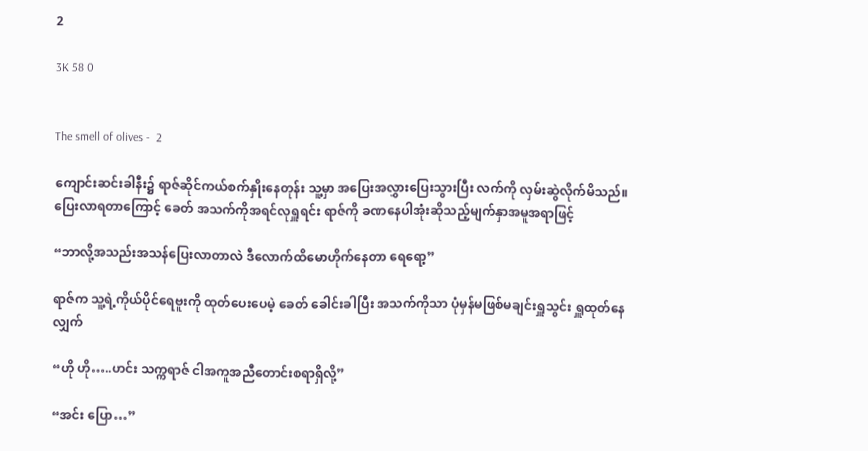2

3K 58 0


The smell of olives -  2

ကျောင်းဆင်းခါနီး၌ ရာဇ်ဆိုင်ကယ်စက်နှိုးနေတုန်း သူ့မှာ အပြေးအလွှားပြေးသွားပြီး လက်ကို လှမ်းဆွဲလိုက်မိသည်။ ပြေးလာရတာကြောင့် ခေတ် အသက်ကိုအရင်လုရှူရင်း ရာဇ်ကို ခဏနေပါအုံးဆိုသည့်မျက်နှာအမူအရာဖြင့်

“ဘာလို့အသည်းအသန်ပြေးလာတာလဲ ဒီလောက်ထိမောဟိုက်နေတာ ရေရော့”

ရာဇ်က သူ့ရဲ့ကိုယ်ပိုင်ရေဗူးကို ထုတ်ပေးပေမဲ့ ခေတ် ခေါင်းခါပြီး အသက်ကိုသာ ပုံမှန်မဖြစ်မချင်းရှူသွင်း ရှူထုတ်နေလျှက်

“ဟို ဟို…..ဟင်း သက္ကရာဇ် ငါအကူအညီတောင်းစရာရှိလို့”

“အင်း ပြော…”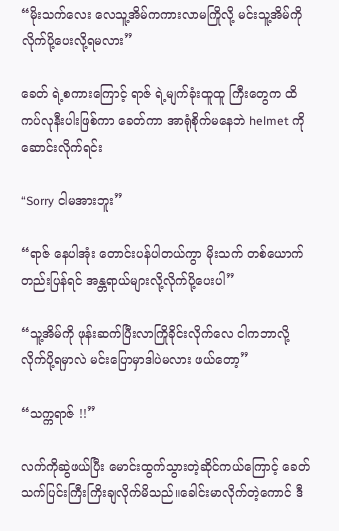“မိုးသက်လေး လေသူ့အိမ်ကကားလာမကြိုလို့ မင်းသူ့အိမ်ကိုလိုက်ပို့ပေးလို့ရမလား”

ခေတ် ရဲ့စကားကြောင့် ရာဇ် ရဲ့မျက်ခုံးထူထူ ကြီးတွေက ထိကပ်လုနီးပါးဖြစ်ကာ ခေတ်ကာ အာရုံစိုက်မနေဘဲ helmet ကိုဆောင်းလိုက်ရင်း

“Sorry ငါမအားဘူး”

“ရာဇ် နေပါအုံး တောင်းပန်ပါတယ်ကွာ မိုးသက် တစ်ယောက်တည်းပြန်ရင် အန္တရာယ်များလို့လိုက်ပို့ပေးပါ”

“သူ့အိမ်ကို ဖုန်းဆက်ပြီးလာကြိုခိုင်းလိုက်လေ ငါကဘာလို့ လိုက်ပို့ရမှာလဲ မင်းပြောမှာဒါပဲမလား ဖယ်တော့”

“သက္ကရာဇ် !!”

လက်ကိုဆွဲဖယ်ပြီး မောင်းထွက်သွားတဲ့ဆိုင်ကယ်ကြောင့် ခေတ်သက်ပြင်းကြီးကြိးချလိုက်မိသည်။ခေါင်းမာလိုက်တဲ့ကောင် ဒီ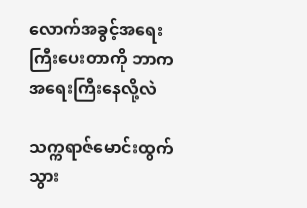လောက်အခွင့်အရေးကြီးပေးတာကို ဘာကအရေးကြီးနေလို့လဲ

သက္ကရာဇ်မောင်းထွက်သွား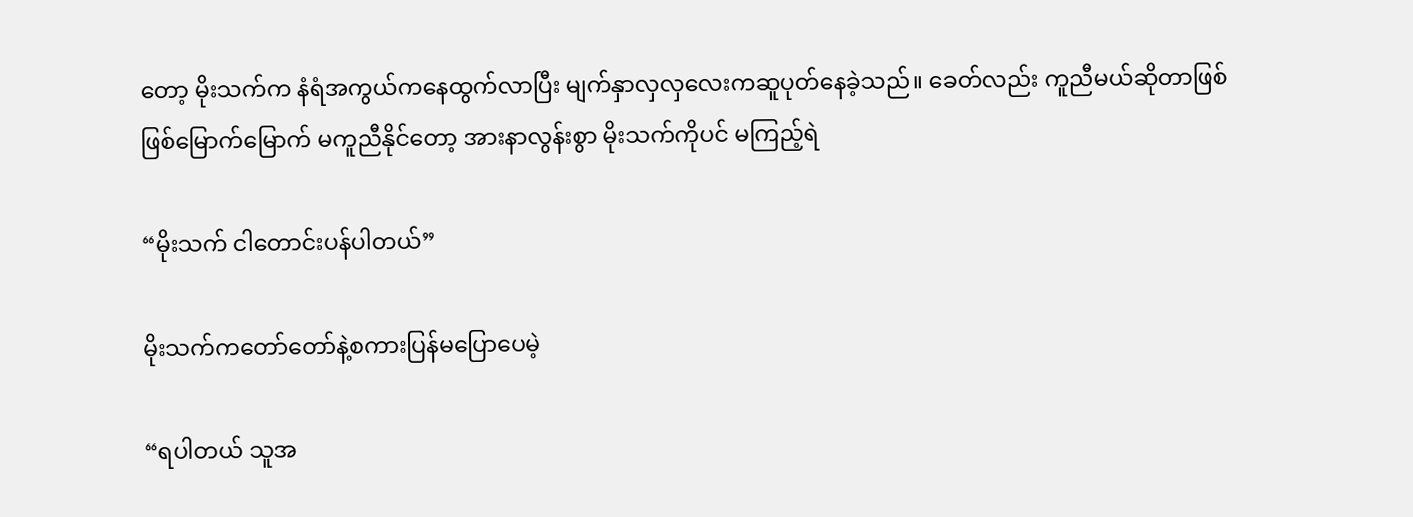တော့ မိုးသက်က နံရံအကွယ်ကနေထွက်လာပြီး မျက်နှာလှလှလေးကဆူပုတ်နေခဲ့သည်။ ခေတ်လည်း ကူညီမယ်ဆိုတာဖြစ်ဖြစ်မြောက်မြောက် မကူညီနိုင်တော့ အားနာလွန်းစွာ မိုးသက်ကိုပင် မကြည့်ရဲ

“မိုးသက် ငါတောင်းပန်ပါတယ်”

မိုးသက်ကတော်တော်နဲ့စကားပြန်မပြောပေမဲ့

“ရပါတယ် သူအ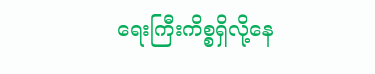ရေးကြီးကိစ္စရှိလို့နေ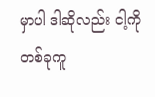မှာပါ ဒါဆိုလည်း ငါ့ကို တစ်ခုကူ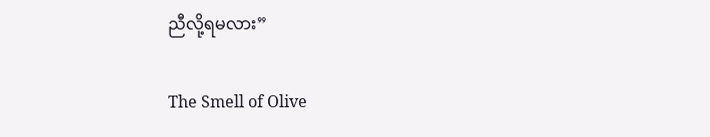ညီလို့ရမလား”

The Smell of Olive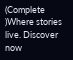(Complete )Where stories live. Discover now